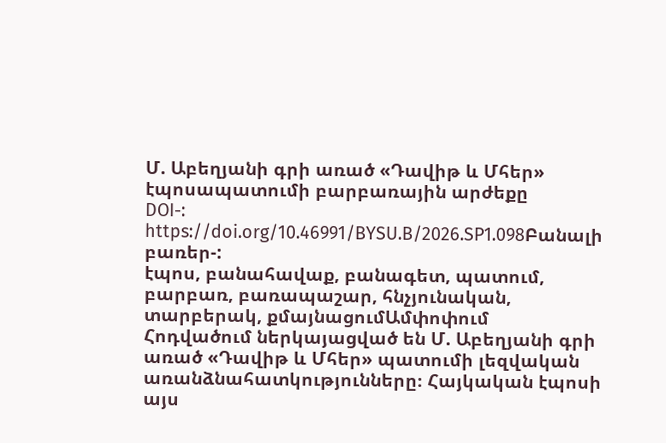Մ. Աբեղյանի գրի առած «Դավիթ և Մհեր» էպոսապատումի բարբառային արժեքը
DOI-:
https://doi.org/10.46991/BYSU.B/2026.SP1.098Բանալի բառեր-:
էպոս, բանահավաք, բանագետ, պատում, բարբառ, բառապաշար, հնչյունական, տարբերակ, քմայնացումԱմփոփում
Հոդվածում ներկայացված են Մ. Աբեղյանի գրի առած «Դավիթ և Մհեր» պատումի լեզվական առանձնահատկությունները։ Հայկական էպոսի այս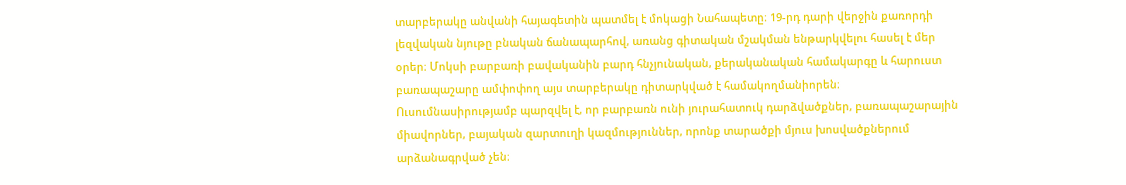տարբերակը անվանի հայագետին պատմել է մոկացի Նահապետը։ 19-րդ դարի վերջին քառորդի լեզվական նյութը բնական ճանապարհով, առանց գիտական մշակման ենթարկվելու հասել է մեր օրեր։ Մոկսի բարբառի բավականին բարդ հնչյունական, քերականական համակարգը և հարուստ բառապաշարը ամփոփող այս տարբերակը դիտարկված է համակողմանիորեն։ Ուսումնասիրությամբ պարզվել է, որ բարբառն ունի յուրահատուկ դարձվածքներ, բառապաշարային միավորներ, բայական զարտուղի կազմություններ, որոնք տարածքի մյուս խոսվածքներում արձանագրված չեն։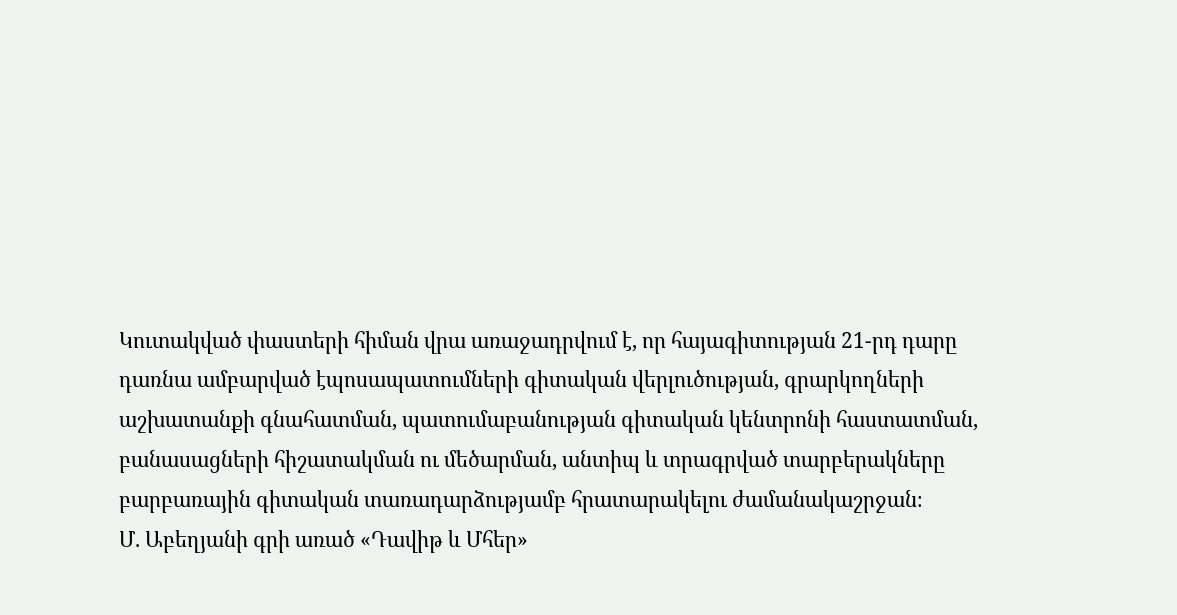Կուտակված փաստերի հիման վրա առաջադրվում է, որ հայագիտության 21-րդ դարը դառնա ամբարված էպոսապատումների գիտական վերլուծության, գրարկողների աշխատանքի գնահատման, պատումաբանության գիտական կենտրոնի հաստատման, բանասացների հիշատակման ու մեծարման, անտիպ և տրագրված տարբերակները բարբառային գիտական տառադարձությամբ հրատարակելու ժամանակաշրջան։
Մ. Աբեղյանի գրի առած «Դավիթ և Մհեր»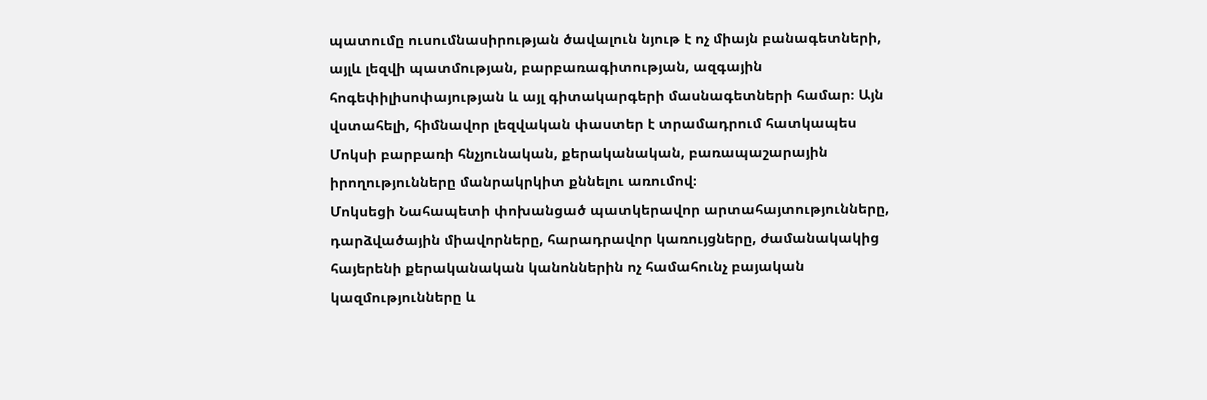պատումը ուսումնասիրության ծավալուն նյութ է ոչ միայն բանագետների, այլև լեզվի պատմության, բարբառագիտության, ազգային հոգեփիլիսոփայության և այլ գիտակարգերի մասնագետների համար։ Այն վստահելի, հիմնավոր լեզվական փաստեր է տրամադրում հատկապես Մոկսի բարբառի հնչյունական, քերականական, բառապաշարային իրողությունները մանրակրկիտ քննելու առումով։
Մոկսեցի Նահապետի փոխանցած պատկերավոր արտահայտությունները, դարձվածային միավորները, հարադրավոր կառույցները, ժամանակակից հայերենի քերականական կանոններին ոչ համահունչ բայական կազմությունները և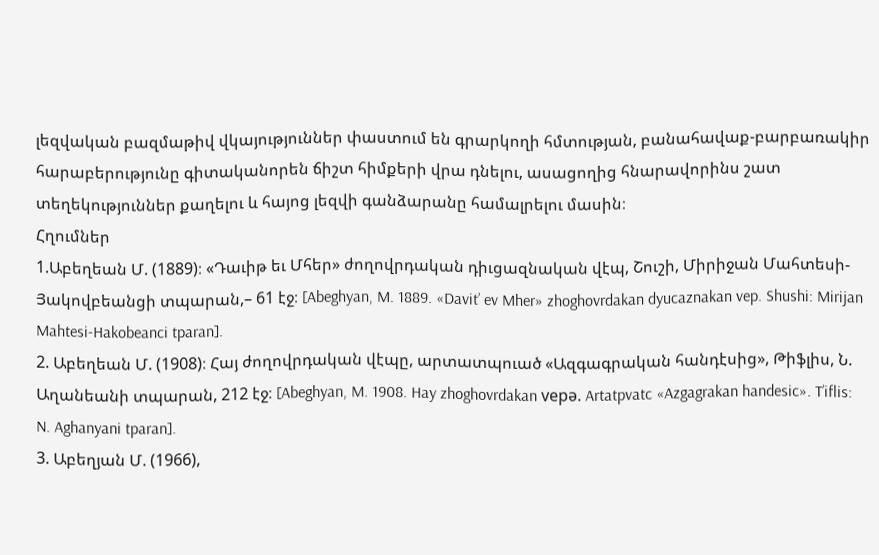լեզվական բազմաթիվ վկայություններ փաստում են գրարկողի հմտության, բանահավաք-բարբառակիր հարաբերությունը գիտականորեն ճիշտ հիմքերի վրա դնելու, ասացողից հնարավորինս շատ տեղեկություններ քաղելու և հայոց լեզվի գանձարանը համալրելու մասին։
Հղումներ
1.Աբեղեան Մ. (1889)։ «Դաւիթ եւ Մհեր» ժողովրդական դիւցազնական վէպ, Շուշի, Միրիջան Մահտեսի-Յակովբեանցի տպարան,– 61 էջ։ [Abeghyan, M. 1889. «Davit’ ev Mher» zhoghovrdakan dyucaznakan vep. Shushi: Mirijan Mahtesi-Hakobeanci tparan].
2. Աբեղեան Մ. (1908)։ Հայ ժողովրդական վէպը, արտատպուած «Ազգագրական հանդէսից», Թիֆլիս, Ն. Աղանեանի տպարան, 212 էջ։ [Abeghyan, M. 1908. Hay zhoghovrdakan vepə. Artatpvatc «Azgagrakan handesic». T’iflis: N. Aghanyani tparan].
3. Աբեղյան Մ. (1966),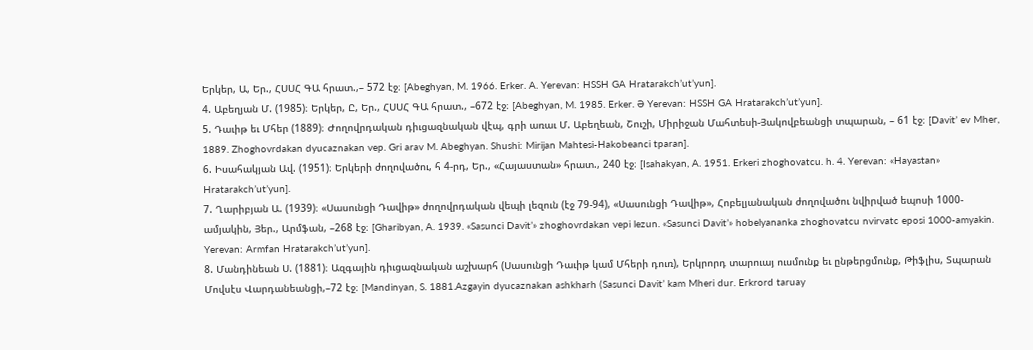Երկեր, Ա, Եր., ՀՍՍՀ ԳԱ հրատ.,– 572 էջ։ [Abeghyan, M. 1966. Erker. A. Yerevan: HSSH GA Hratarakch’ut’yun].
4. Աբեղյան Մ. (1985)։ Երկեր, Ը, Եր., ՀՍՍՀ ԳԱ հրատ., –672 էջ։ [Abeghyan, M. 1985. Erker. Ə Yerevan: HSSH GA Hratarakch’ut’yun].
5. Դաւիթ եւ Մհեր (1889)։ Ժողովրդական դիւցազնական վէպ, գրի առաւ Մ. Աբեղեան, Շուշի, Միրիջան Մահտեսի-Յակովբեանցի տպարան, – 61 էջ։ [Davit’ ev Mher, 1889. Zhoghovrdakan dyucaznakan vep. Gri arav M. Abeghyan. Shushi: Mirijan Mahtesi-Hakobeanci tparan].
6. Իսահակյան Ավ. (1951)։ Երկերի ժողովածու, հ 4-րդ, Եր., «Հայաստան» հրատ., 240 էջ։ [Isahakyan, A. 1951. Erkeri zhoghovatcu. h. 4. Yerevan: «Hayastan» Hratarakch’ut’yun].
7. Ղարիբյան Ա. (1939)։ «Սասունցի Դավիթ» ժողովրդական վեպի լեզուն (էջ 79-94), «Սասունցի Դավիթ», Հոբելյանական ժողովածու նվիրված եպոսի 1000-ամյակին, Յեր., Արմֆան, –268 էջ։ [Gharibyan, A. 1939. «Sasunci Davit’» zhoghovrdakan vepi lezun. «Sasunci Davit’» hobelyananka zhoghovatcu nvirvatc eposi 1000-amyakin. Yerevan: Armfan Hratarakch’ut’yun].
8. Մանդինեան Ս. (1881)։ Ազգային դիւցազնական աշխարհ (Սասունցի Դաւիթ կամ Մհերի դուռ), Երկրորդ տարուայ ուսմունք եւ ընթերցմունք, Թիֆլիս, Տպարան Մովսէս Վարդանեանցի,–72 էջ։ [Mandinyan, S. 1881.Azgayin dyucaznakan ashkharh (Sasunci Davit’ kam Mheri dur. Erkrord taruay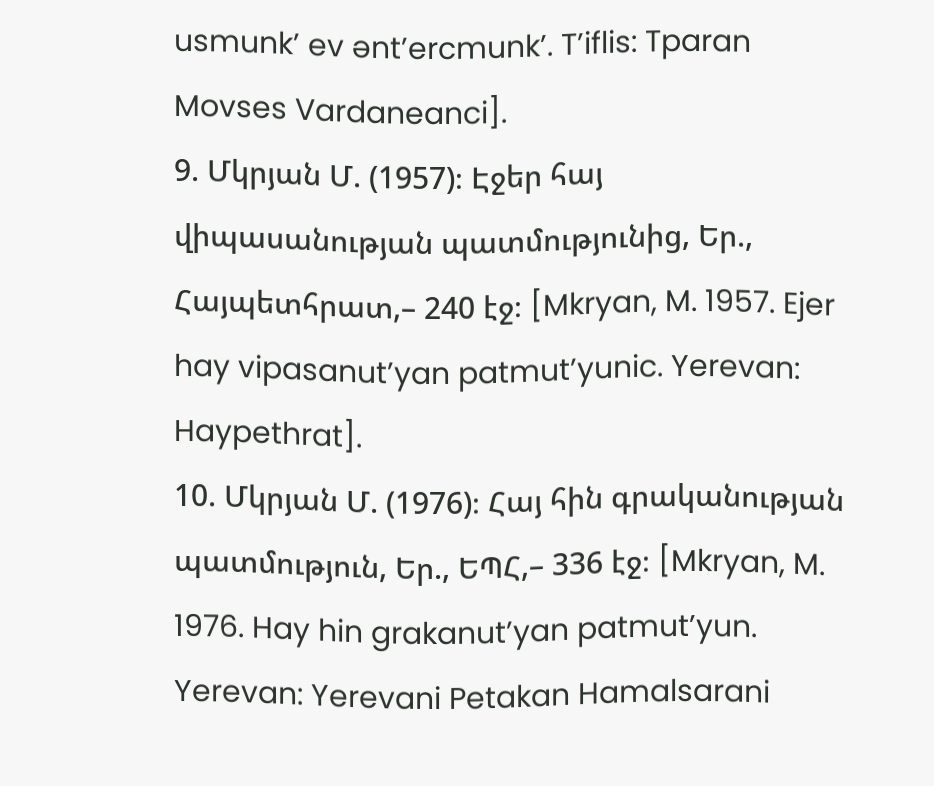usmunk’ ev ənt’ercmunk’. T’iflis: Tparan Movses Vardaneanci].
9. Մկրյան Մ. (1957)։ Էջեր հայ վիպասանության պատմությունից, Եր., Հայպետհրատ,– 240 էջ։ [Mkryan, M. 1957. Ejer hay vipasanut’yan patmut’yunic. Yerevan: Haypethrat].
10. Մկրյան Մ. (1976)։ Հայ հին գրականության պատմություն, Եր., ԵՊՀ,– 336 էջ։ [Mkryan, M. 1976. Hay hin grakanut’yan patmut’yun. Yerevan: Yerevani Petakan Hamalsarani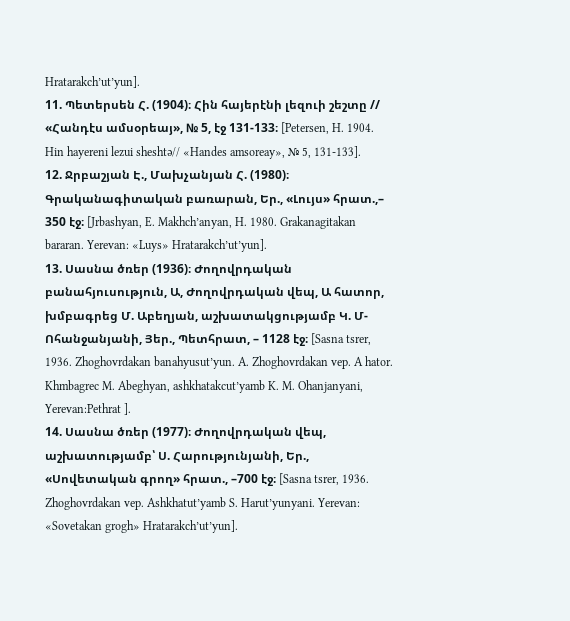Hratarakch’ut’yun].
11. Պետերսեն Հ. (1904)։ Հին հայերէնի լեզուի շեշտը // «Հանդէս ամսօրեայ», № 5, էջ 131-133։ [Petersen, H. 1904. Hin hayereni lezui sheshtə// «Handes amsoreay», № 5, 131-133].
12. Ջրբաշյան Է., Մախչանյան Հ. (1980)։ Գրականագիտական բառարան, Եր., «Լույս» հրատ.,– 350 էջ։ [Jrbashyan, E. Makhch’anyan, H. 1980. Grakanagitakan bararan. Yerevan: «Luys» Hratarakch’ut’yun].
13. Սասնա ծռեր (1936)։ Ժողովրդական բանահյուսություն, Ա, Ժողովրդական վեպ, Ա հատոր, խմբագրեց Մ. Աբեղյան, աշխատակցությամբ Կ. Մ-Ոհանջանյանի, Յեր., Պետհրատ, – 1128 էջ։ [Sasna tsrer, 1936. Zhoghovrdakan banahyusut’yun. A. Zhoghovrdakan vep. A hator. Khmbagrec M. Abeghyan, ashkhatakcut’yamb K. M. Ohanjanyani, Yerevan:Pethrat ].
14. Սասնա ծռեր (1977)։ Ժողովրդական վեպ, աշխատությամբ՝ Ս. Հարությունյանի, Եր., «Սովետական գրող» հրատ., –700 էջ։ [Sasna tsrer, 1936. Zhoghovrdakan vep. Ashkhatut’yamb S. Harut’yunyani. Yerevan: «Sovetakan grogh» Hratarakch’ut’yun].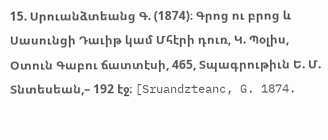15. Սրուանձտեանց Գ. (1874)։ Գրոց ու բրոց և Սասունցի Դաւիթ կամ Մհէրի դուռ, Կ. Պօլիս, Օտուն Գաբու ճատտէսի, 465, Տպագրութիւն Ե. Մ. Տնտեսեան,– 192 էջ։ [Sruandzteanc, G. 1874.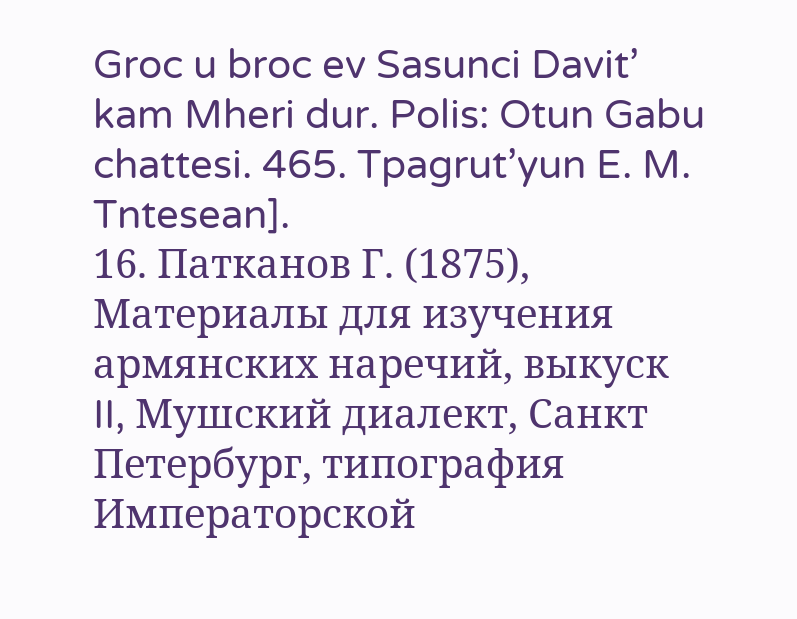Groc u broc ev Sasunci Davit’ kam Mheri dur. Polis: Otun Gabu chattesi. 465. Tpagrut’yun E. M. Tntesean].
16. Патканов Г. (1875), Материалы для изучения армянских наречий, выкуск II, Мушский диалект, Санкт Петербург, типография Императорской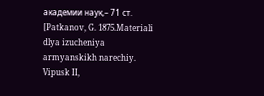академии наук,– 71 ст. [Patkanov, G. 1875.Materiali dlya izucheniya armyanskikh narechiy. Vipusk II,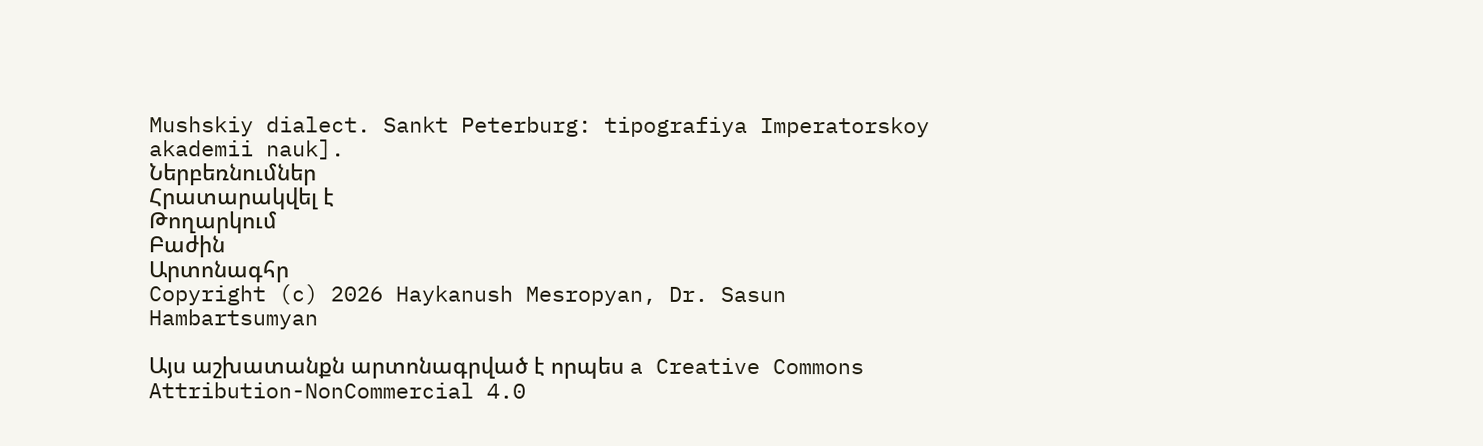Mushskiy dialect. Sankt Peterburg: tipografiya Imperatorskoy akademii nauk].
Ներբեռնումներ
Հրատարակվել է
Թողարկում
Բաժին
Արտոնագհր
Copyright (c) 2026 Haykanush Mesropyan, Dr. Sasun Hambartsumyan

Այս աշխատանքն արտոնագրված է որպես a Creative Commons Attribution-NonCommercial 4.0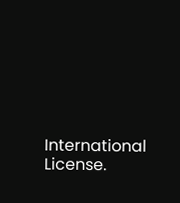International License.